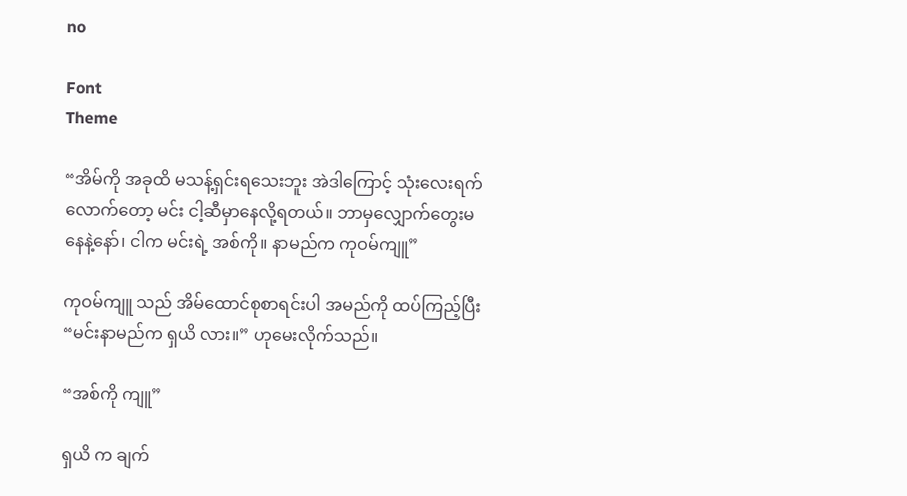no

Font
Theme

“အိမ်ကို အခုထိ မသန့်ရှင်းရသေးဘူး အဲဒါကြောင့် သုံးလေးရက်လောက်တော့ မင်း ငါ့ဆီမှာနေလို့ရတယ်။ ဘာမှလျှောက်တွေးမနေနဲ့နော်၊ ငါက မင်းရဲ့ အစ်ကို။ နာမည်က ကုဝမ်ကျူ”

ကုဝမ်ကျူ သည် အိမ်ထောင်စုစာရင်းပါ အမည်ကို ထပ်ကြည့်ပြီး “မင်းနာမည်က ရှယိ လား။” ဟုမေးလိုက်သည်။

“အစ်ကို ကျူ”

ရှယိ က ချက်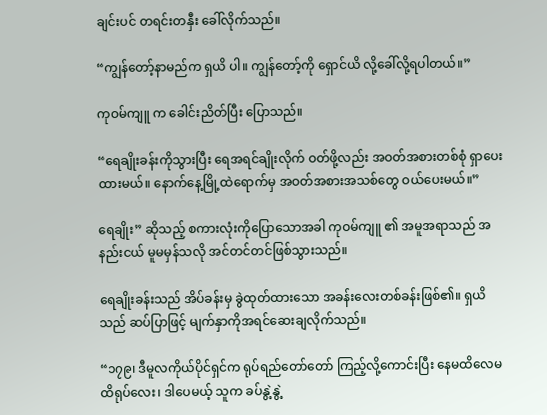ချင်းပင် တရင်းတနှီး ခေါ်လိုက်သည်။

“ကျွန်တော့်နာမည်က ရှယိ ပါ။ ကျွန်တော့်ကို ရှောင်ယိ လို့ခေါ်လို့ရပါတယ်။”

ကုဝမ်ကျူ က ခေါင်းညိတ်ပြီး ပြောသည်။

“ရေချိုးခန်းကိုသွားပြီး ရေအရင်ချိုးလိုက် ဝတ်ဖို့လည်း အဝတ်အစားတစ်စုံ ရှာပေးထားမယ်။ နောက်နေ့မြို့ထဲရောက်မှ အဝတ်အစားအသစ်တွေ ဝယ်ပေးမယ်။”

ရေချိုး” ဆိုသည့် စကားလုံးကိုပြောသောအခါ ကုဝမ်ကျူ ၏ အမူအရာသည် အနည်းငယ် မူမမှန်သလို အင်တင်တင်ဖြစ်သွားသည်။

ရေချိုးခန်းသည် အိပ်ခန်းမှ ခွဲထုတ်ထားသော အခန်းလေးတစ်ခန်းဖြစ်၏။ ရှယိ သည် ဆပ်ပြာဖြင့် မျက်နှာကိုအရင်ဆေးချလိုက်သည်။

“၁၇၉၊ ဒီမူလကိုယ်ပိုင်ရှင်က ရုပ်ရည်တော်တော် ကြည့်လို့ကောင်းပြီး နေမထိလေမထိရုပ်လေး၊ ဒါပေမယ့် သူက ခပ်နွဲ့နွဲ့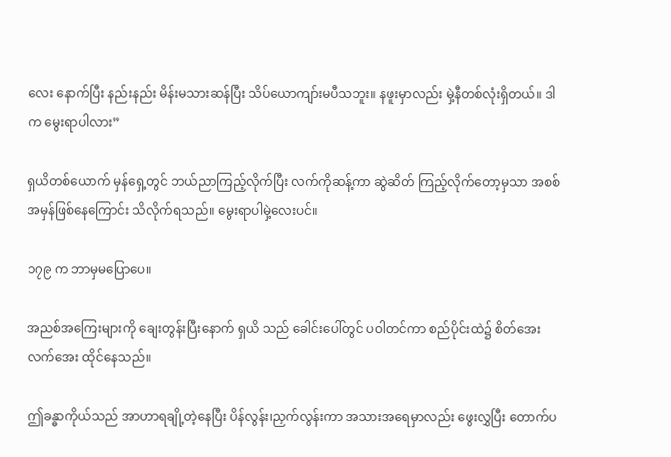လေး နောက်ပြီး နည်းနည်း မိန်းမသားဆန်ပြီး သိပ်ယောကျာ်းမပီသဘူး။ နဖူးမှာလည်း မှဲ့နီတစ်လုံးရှိတယ်။ ဒါက မွေးရာပါလား”

ရှယိတစ်ယောက် မှန်ရှေ့တွင် ဘယ်ညာကြည့်လိုက်ပြီး လက်ကိုဆန့်ကာ ဆွဲဆိတ် ကြည့်လိုက်တော့မှသာ အစစ်အမှန်ဖြစ်နေကြောင်း သိလိုက်ရသည်။ မွေးရာပါမှဲ့လေးပင်။

၁၇၉ က ဘာမှမပြောပေ။

အညစ်အကြေးများကို ချေးတွန်းပြီးနောက် ရှယိ သည် ခေါင်းပေါ်တွင် ပဝါတင်ကာ စည်ပိုင်းထဲ၌ စိတ်အေးလက်အေး ထိုင်နေသည်။

ဤခန္ဓာကိုယ်သည် အာဟာရချို့တဲ့နေပြီး ပိန်လွန်း၊ညှက်လွန်းကာ အသားအရေမှာလည်း ဖွေးလွှပြီး တောက်ပ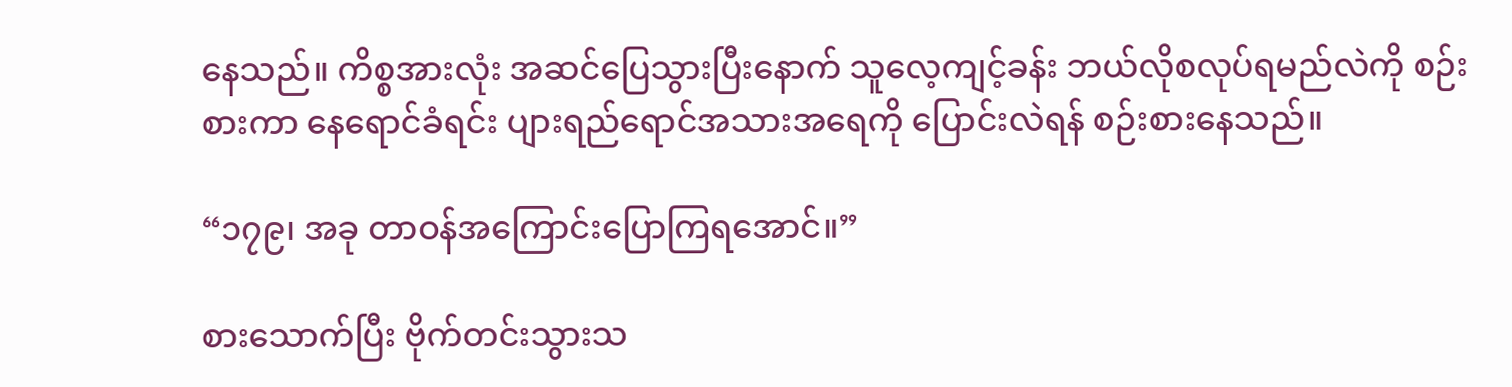နေသည်။ ကိစ္စအားလုံး အဆင်ပြေသွားပြီးနောက် သူလေ့ကျင့်ခန်း ဘယ်လိုစလုပ်ရမည်လဲကို စဉ်းစားကာ နေရောင်ခံရင်း ပျားရည်ရောင်အသားအရေကို ပြောင်းလဲရန် စဉ်းစားနေသည်။

“၁၇၉၊ အခု တာဝန်အကြောင်းပြောကြရအောင်။”

စားသောက်ပြီး ဗိုက်တင်းသွားသ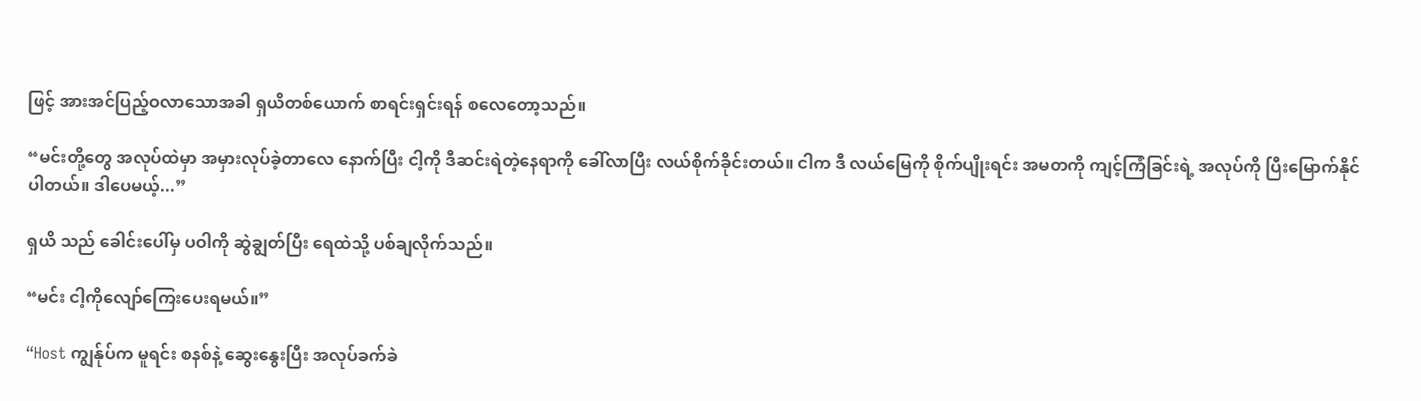ဖြင့် အားအင်ပြည့်ဝလာသောအခါ ရှယိတစ်ယောက် စာရင်းရှင်းရန် စလေတော့သည်။

“မင်းတို့တွေ အလုပ်ထဲမှာ အမှားလုပ်ခဲ့တာလေ နောက်ပြီး ငါ့ကို ဒီဆင်းရဲတဲ့နေရာကို ခေါ်လာပြီး လယ်စိုက်ခိုင်းတယ်။ ငါက ဒီ လယ်မြေကို စိုက်ပျိုးရင်း အမတကို ကျင့်ကြံခြင်းရဲ့ အလုပ်ကို ပြီးမြောက်နိုင်ပါတယ်။ ဒါပေမယ့်...”

ရှယိ သည် ခေါင်းပေါ်မှ ပဝါကို ဆွဲချွတ်ပြီး ရေထဲသို့ ပစ်ချလိုက်သည်။

“မင်း ငါ့ကိုလျော်ကြေးပေးရမယ်။”

“Host ကျွန်ုပ်က မူရင်း စနစ်နဲ့ ဆွေးနွေးပြီး အလုပ်ခက်ခဲ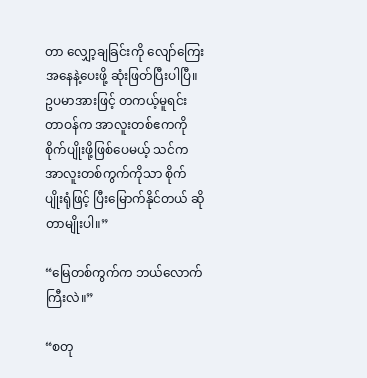တာ လျှော့ချခြင်းကို လျော်ကြေးအနေနဲ့ပေးဖို့ ဆုံးဖြတ်ပြီးပါပြီ။ ဥပမာအားဖြင့် တကယ့်မူရင်းတာဝန်က အာလူးတစ်ဧကကို စိုက်ပျိုးဖို့ဖြစ်ပေမယ့် သင်က အာလူးတစ်ကွက်ကိုသာ စိုက်ပျိုးရုံဖြင့် ပြီးမြောက်နိုင်တယ် ဆိုတာမျိုးပါ။”

“မြေတစ်ကွက်က ဘယ်လောက်ကြီးလဲ။”

“စတု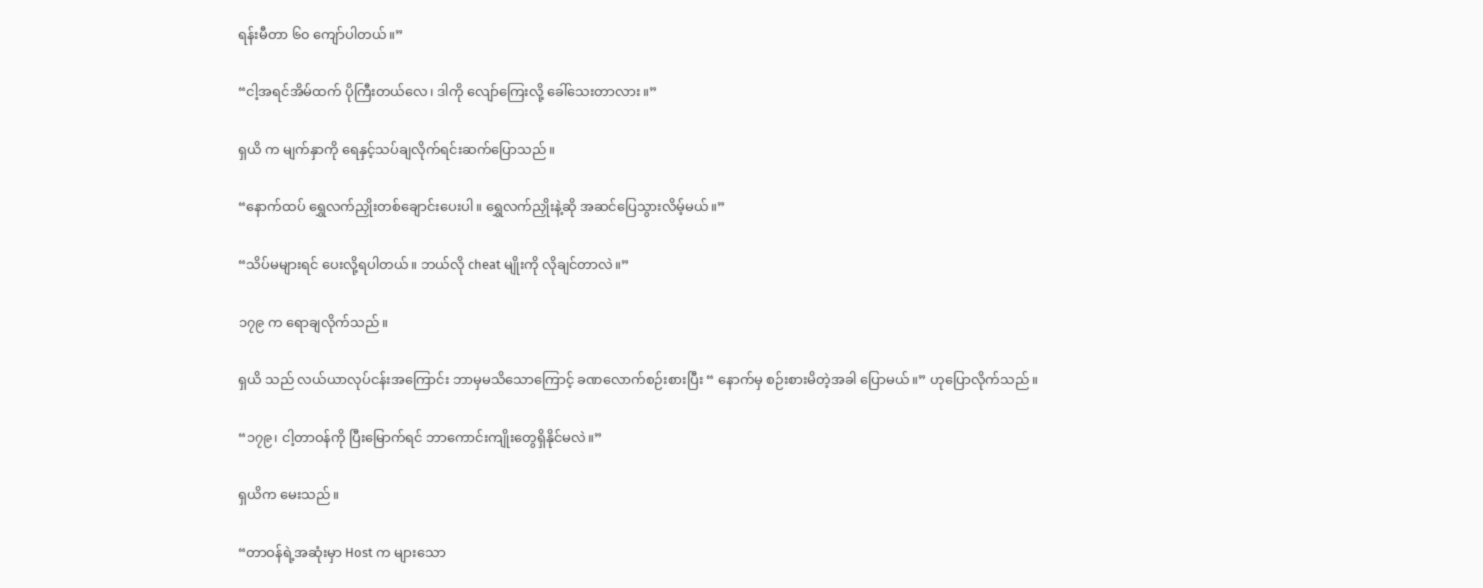ရန်းမီတာ ၆၀ ကျော်ပါတယ်။”

“ငါ့အရင်အိမ်ထက် ပိုကြီးတယ်လေ၊ ဒါကို လျော်ကြေးလို့ ခေါ်သေးတာလား။”

ရှယိ က မျက်နှာကို ရေနှင့်သပ်ချလိုက်ရင်းဆက်ပြောသည်။

“နောက်ထပ် ရွှေလက်ညှိုးတစ်ချောင်းပေးပါ။ ရွှေလက်ညှိုးနဲ့ဆို အဆင်ပြေသွားလိမ့်မယ်။”

“သိပ်မများရင် ပေးလို့ရပါတယ်။ ဘယ်လို cheat မျိုးကို လိုချင်တာလဲ။”

၁၇၉ က ရောချလိုက်သည်။

ရှယိ သည် လယ်ယာလုပ်ငန်းအကြောင်း ဘာမှမသိသောကြောင့် ခဏလောက်စဉ်းစားပြီး “ နောက်မှ စဉ်းစားမိတဲ့အခါ ပြောမယ်။” ဟုပြောလိုက်သည်။

“၁၇၉၊ ငါ့တာဝန်ကို ပြီးမြောက်ရင် ဘာကောင်းကျိုးတွေရှိနိုင်မလဲ။”

ရှယိက မေးသည်။

“တာဝန်ရဲ့အဆုံးမှာ Host က များသော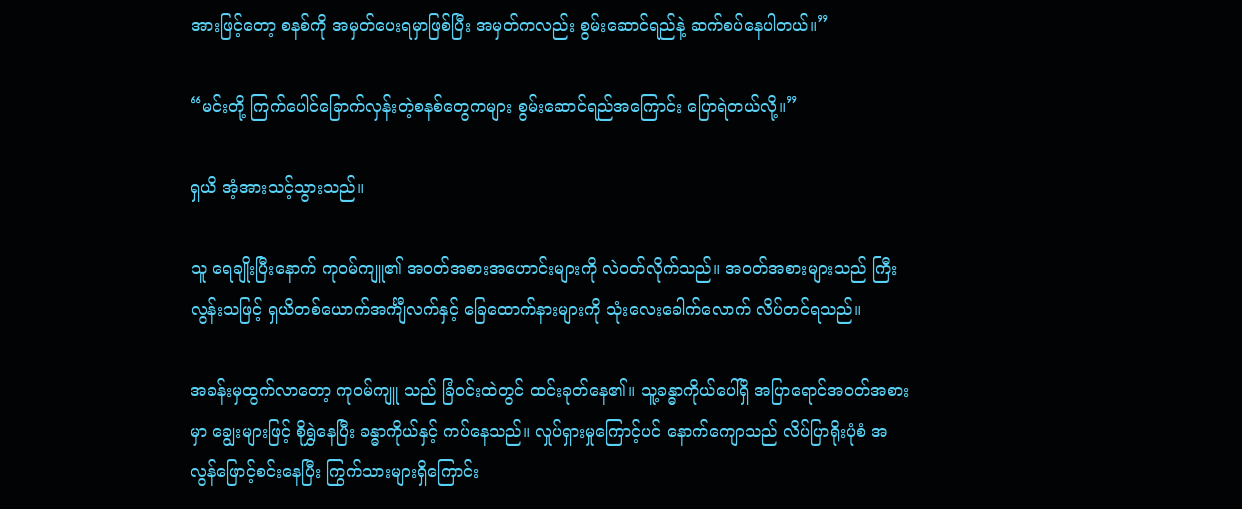အားဖြင့်တော့ စနစ်ကို အမှတ်ပေးရမှာဖြစ်ပြီး အမှတ်ကလည်း စွမ်းဆောင်ရည်နဲ့ ဆက်စပ်နေပါတယ်။”

“မင်းတို့ ကြက်ပေါင်ခြောက်လှန်းတဲ့စနစ်တွေကများ စွမ်းဆောင်ရည်အကြောင်း ပြောရဲတယ်လို့။”

ရှယိ အံ့အားသင့်သွားသည်။

သူ ရေချိုးပြီးနောက် ကုဝမ်ကျူ၏ အဝတ်အစားအဟောင်းများကို လဲဝတ်လိုက်သည်။ အဝတ်အစားများသည် ကြီးလွန်းသဖြင့် ရှယိတစ်ယောက်အင်္ကျီလက်နှင့် ခြေထောက်နားများကို သုံးလေးခေါက်လောက် လိပ်တင်ရသည်။

အခန်းမှထွက်လာတော့ ကုဝမ်ကျူ သည် ခြံဝင်းထဲတွင် ထင်းခုတ်နေ၏။ သူ့ခန္ဓာကိုယ်ပေါ်ရှိ အပြာရောင်အဝတ်အစားမှာ ချွေးများဖြင့် စိုရွှဲနေပြီး ခန္ဓာကိုယ်နှင့် ကပ်နေသည်။ လှုပ်ရှားမှုကြောင့်ပင် နောက်ကျောသည် လိပ်ပြာရိုးပုံစံ အလွန်ဖြောင့်စင်းနေပြီး ကြွက်သားများရှိကြောင်း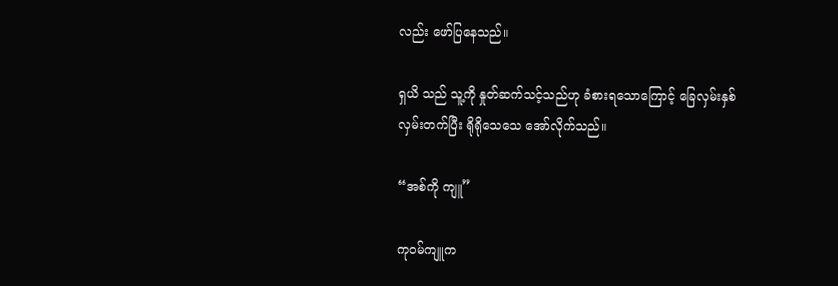လည်း ဖော်ပြနေသည်။

ရှယိ သည် သူ့ကို နှုတ်ဆက်သင့်သည်ဟု ခံစားရသောကြောင့် ခြေလှမ်းနှစ်လှမ်းတက်ပြီး ရိုရိုသေသေ အော်လိုက်သည်။

“အစ်ကို ကျူ”

ကုဝမ်ကျူက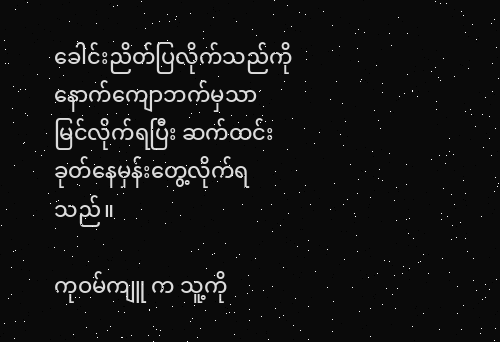ခေါင်းညိတ်ပြလိုက်သည်ကို နောက်ကျောဘက်မှသာ မြင်လိုက်ရပြီး ဆက်ထင်းခုတ်နေမှန်းတွေ့လိုက်ရသည်။

ကုဝမ်ကျူ က သူ့ကို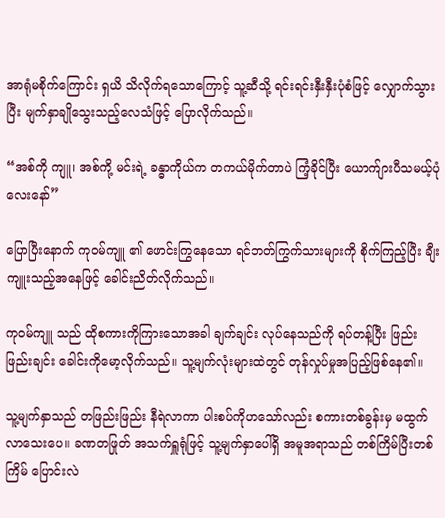အာရုံမစိုက်ကြောင်း ရှယိ သိလိုက်ရသောကြောင့် သူ့ဆီသို့ ရင်းရင်းနှီးနှီးပုံစံဖြင့် လျှောက်သွားပြီး မျက်နှာချိုသွေးသည့်လေသံဖြင့် ပြောလိုက်သည်။

“အစ်ကို ကျူ၊ အစ်ကို့ မင်းရဲ့ ခန္ဓာကိုယ်က တကယ်မိုက်တာပဲ ကြံ့ခိုင်ပြီး ယောက်ျားပီသမယ့်ပုံလေးနော်”

ပြောပြီးနောက် ကုဝမ်ကျူ ၏ ဖောင်းကြွနေသော ရင်ဘတ်ကြွက်သားများကို စိုက်ကြည့်ပြီး ချီးကျူးသည့်အနေဖြင့် ခေါင်းညိတ်လိုက်သည်။

ကုဝမ်ကျူ သည် ထိုစကားကိုကြားသောအခါ ချက်ချင်း လုပ်နေသည်ကို ရပ်တန့်ပြီး ဖြည်းဖြည်းချင်း ခေါင်းကိုမော့လိုက်သည်။ သူ့မျက်လုံးများထဲတွင် တုန်လှုပ်မှုအပြည့်ဖြစ်နေ၏။

သူ့မျက်နှာသည် တဖြည်းဖြည်း နီရဲလာကာ ပါးစပ်ကိုဟသော်လည်း စကားတစ်ခွန်းမှ မထွက်လာသေးပေ။ ခဏတဖြုတ် အသက်ရှူရုံဖြင့် သူ့မျက်နှာပေါ်ရှိ အမူအရာသည် တစ်ကြိမ်ပြီးတစ်ကြိမ် ပြောင်းလဲ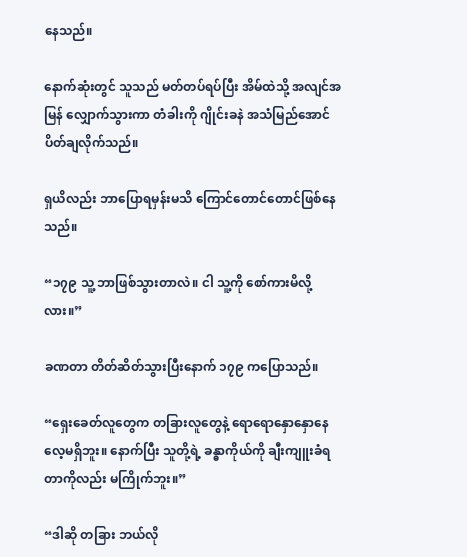နေသည်။

နောက်ဆုံးတွင် သူသည် မတ်တပ်ရပ်ပြီး အိမ်ထဲသို့ အလျင်အမြန် လျှောက်သွားကာ တံခါးကို ဂျိုင်းခနဲ အသံမြည်အောင် ပိတ်ချလိုက်သည်။

ရှယိလည်း ဘာပြောရမှန်းမသိ ကြောင်တောင်တောင်ဖြစ်နေသည်။

“၁၇၉ သူ့ ဘာဖြစ်သွားတာလဲ။ ငါ သူ့ကို စော်ကားမိလို့လား။”

ခဏတာ တိတ်ဆိတ်သွားပြီးနောက် ၁၇၉ ကပြောသည်။

“ရှေးခေတ်လူတွေက တခြားလူတွေနဲ့ ရောရောနှောနှောနေလေ့မရှိဘူး။ နောက်ပြီး သူတို့ရဲ့ ခန္ဓာကိုယ်ကို ချီးကျူးခံရတာကိုလည်း မကြိုက်ဘူး။”

“ဒါဆို တခြား ဘယ်လို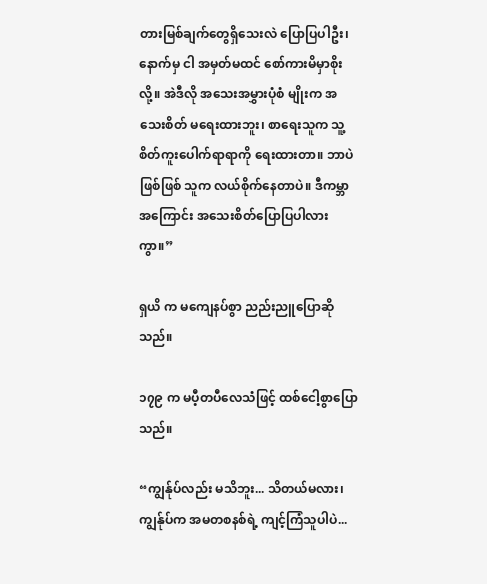တားမြစ်ချက်တွေရှိသေးလဲ ပြောပြပါဦး၊ နောက်မှ ငါ အမှတ်မထင် စော်ကားမိမှာစိုးလို့။ အဲဒီလို အသေးအမွှားပုံစံ မျိုးက အသေးစိတ် မရေးထားဘူး၊ စာရေးသူက သူ့စိတ်ကူးပေါက်ရာရာကို ရေးထားတာ။ ဘာပဲဖြစ်ဖြစ် သူက လယ်စိုက်နေတာပဲ။ ဒီကမ္ဘာအကြောင်း အသေးစိတ်ပြောပြပါလားကွာ။”

ရှယိ က မကျေနပ်စွာ ညည်းညူပြောဆိုသည်။

၁၇၉ က မပီ့တပီလေသံဖြင့် ထစ်ငေါ့စွာပြောသည်။

“ကျွန်ုပ်လည်း မသိဘူး... သိတယ်မလား၊ ကျွန်ုပ်က အမတစနစ်ရဲ့ ကျင့်ကြံသူပါပဲ...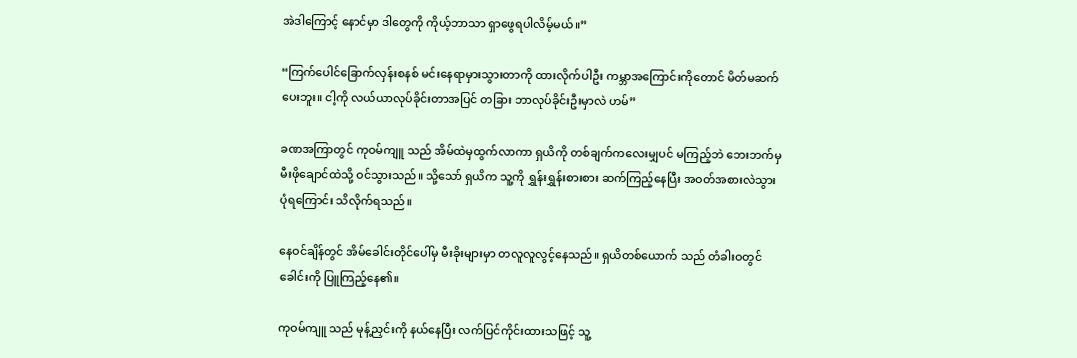အဲဒါကြောင့် နောင်မှာ ဒါတွေကို ကိုယ့်ဘာသာ ရှာဖွေရပါလိမ့်မယ်။”

“ကြက်ပေါင်ခြောက်လှန်းစနစ် မင်းနေရာမှားသွားတာကို ထားလိုက်ပါဦး ကမ္ဘာအကြောင်းကိုတောင် မိတ်မဆက်ပေးဘူး။ ငါ့ကို လယ်ယာလုပ်ခိုင်းတာအပြင် တခြား ဘာလုပ်ခိုင်းဦးမှာလဲ ဟမ်”

ခဏအကြာတွင် ကုဝမ်ကျူ သည် အိမ်ထဲမှထွက်လာကာ ရှယိကို တစ်ချက်ကလေးမျှပင် မကြည့်ဘဲ ဘေးဘက်မှ မီးဖိုချောင်ထဲသို့ ဝင်သွားသည်။ သို့သော် ရှယိက သူ့ကို ရွှန်းရွှန်းစားစား ဆက်ကြည့်နေပြီး အဝတ်အစားလဲသွားပုံရကြောင်း သိလိုက်ရသည်။

နေဝင်ချိန်တွင် အိမ်ခေါင်းတိုင်ပေါ်မှ မီးခိုးများမှာ တလူလူလွင့်နေသည်။ ရှယိတစ်ယောက် သည် တံခါးဝတွင် ခေါင်းကို ပြူကြည့်နေ၏။

ကုဝမ်ကျူ သည် မုန့်ညှင်းကို နယ်နေပြီး လက်ပြင်ကိုင်းထားသဖြင့် သူ့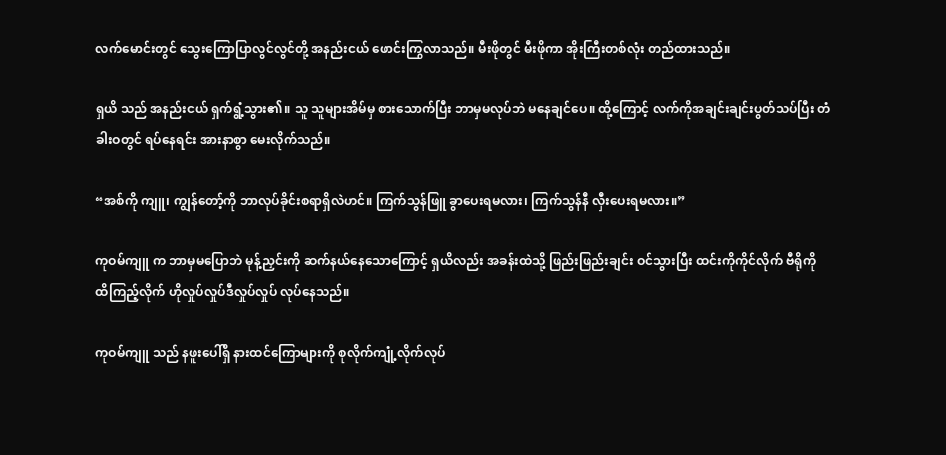လက်မောင်းတွင် သွေးကြောပြာလွင်လွင်တို့ အနည်းငယ် ဖောင်းကြွလာသည်။ မီးဖိုတွင် မီးဖိုကာ အိုးကြီးတစ်လုံး တည်ထားသည်။

ရှယိ သည် အနည်းငယ် ရှက်ရွံ့သွား၏။ သူ သူများအိမ်မှ စားသောက်ပြီး ဘာမှမလုပ်ဘဲ မနေချင်ပေ။ ထို့ကြောင့် လက်ကိုအချင်းချင်းပွတ်သပ်ပြီး တံခါးဝတွင် ရပ်နေရင်း အားနာစွာ မေးလိုက်သည်။

“အစ်ကို ကျူ၊ ကျွန်တော့်ကို ဘာလုပ်ခိုင်းစရာရှိလဲဟင်။ ကြက်သွန်ဖြူ ခွာပေးရမလား၊ ကြက်သွန်နီ လှီးပေးရမလား။”

ကုဝမ်ကျူ က ဘာမှမပြောဘဲ မုန့်ညှင်းကို ဆက်နယ်နေသောကြောင့် ရှယိလည်း အခန်းထဲသို့ ဖြည်းဖြည်းချင်း ဝင်သွားပြီး ထင်းကိုကိုင်လိုက် ဗီရိုကို ထိကြည့်လိုက် ဟိုလှုပ်လှုပ်ဒီလှုပ်လှုပ် လုပ်နေသည်။

ကုဝမ်ကျူ သည် နဖူးပေါ်ရှိ နားထင်ကြောများကို စုလိုက်ကျုံ့လိုက်လုပ်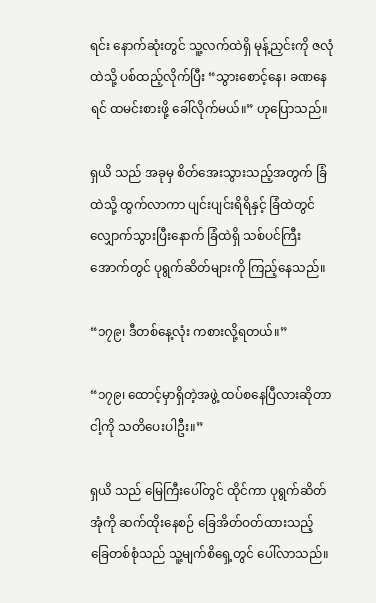ရင်း နောက်ဆုံးတွင် သူ့လက်ထဲရှိ မုန့်ညှင်းကို ဇလုံထဲသို့ ပစ်ထည့်လိုက်ပြီး “သွားစောင့်နေ၊ ခဏနေရင် ထမင်းစားဖို့ ခေါ်လိုက်မယ်။” ဟုပြောသည်။

ရှယိ သည် အခုမှ စိတ်အေးသွားသည့်အတွက် ခြံထဲသို့ ထွက်လာကာ ပျင်းပျင်းရိရိနှင့် ခြံထဲတွင် လျှောက်သွားပြီးနောက် ခြံထဲရှိ သစ်ပင်ကြီးအောက်တွင် ပုရွက်ဆိတ်များကို ကြည့်နေသည်။

“၁၇၉၊ ဒီတစ်နေ့လုံး ကစားလို့ရတယ်။”

“၁၇၉၊ ထောင့်မှာရှိတဲ့အဖွဲ့ ထပ်စနေပြီလားဆိုတာ ငါ့ကို သတိပေးပါဦး။”

ရှယိ သည် မြေကြီးပေါ်တွင် ထိုင်ကာ ပုရွက်ဆိတ်အုံကို ဆက်ထိုးနေစဉ် ခြေအိတ်ဝတ်ထားသည့် ခြေတစ်စုံသည် သူ့မျက်စိရှေ့တွင် ပေါ်လာသည်။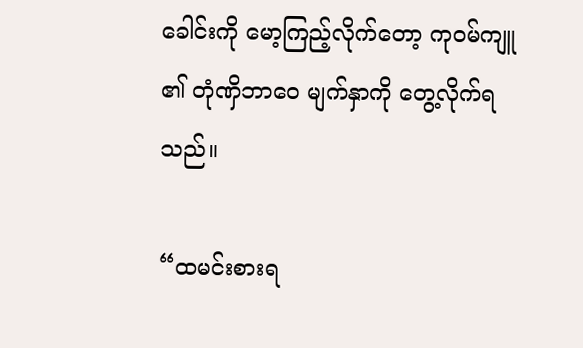ခေါင်းကို မော့ကြည့်လိုက်တော့ ကုဝမ်ကျူ ၏ တုံဏှိဘာဝေ မျက်နှာကို တွေ့လိုက်ရသည်။

“ထမင်းစားရ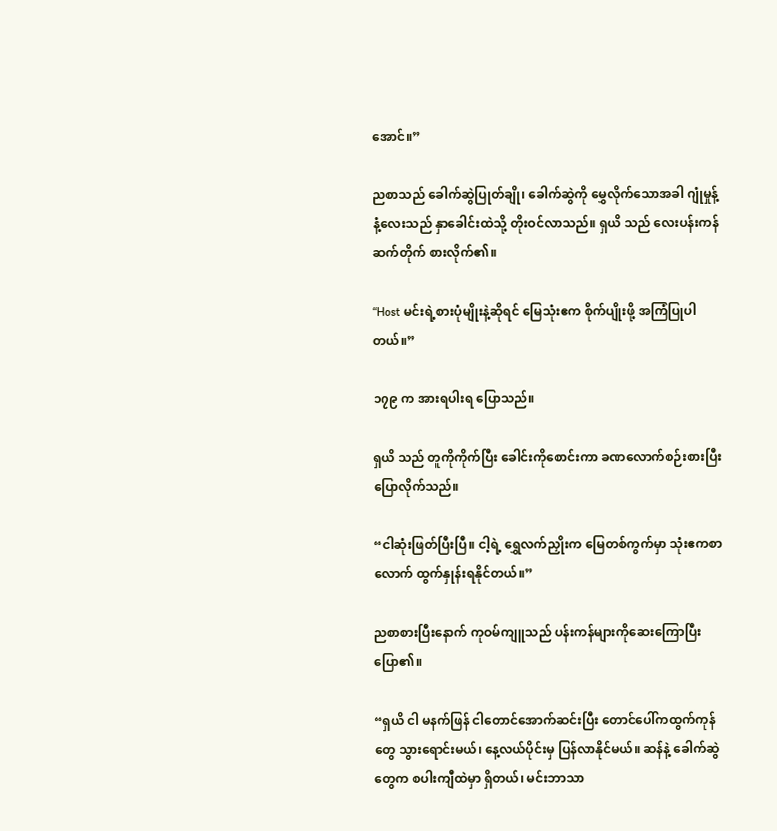အောင်။”

ညစာသည် ခေါက်ဆွဲပြုတ်ချို၊ ခေါက်ဆွဲကို မွှေလိုက်သောအခါ ဂျုံမှုန့်နံ့လေးသည် နှာခေါင်းထဲသို့ တိုးဝင်လာသည်။ ရှယိ သည် လေးပန်းကန် ဆက်တိုက် စားလိုက်၏။

“Host မင်းရဲ့စားပုံမျိုးနဲ့ဆိုရင် မြေသုံးဧက စိုက်ပျိုးဖို့ အကြံပြုပါတယ်။”

၁၇၉ က အားရပါးရ ပြောသည်။

ရှယိ သည် တူကိုကိုက်ပြီး ခေါင်းကိုစောင်းကာ ခဏလောက်စဉ်းစားပြီး ပြောလိုက်သည်။

“ငါဆုံးဖြတ်ပြီးပြီ။ ငါ့ရဲ့ ရွှေလက်ညှိုးက မြေတစ်ကွက်မှာ သုံးဧကစာလောက် ထွက်နှုန်းရနိုင်တယ်။”

ညစာစားပြီးနောက် ကုဝမ်ကျူသည် ပန်းကန်များကိုဆေးကြောပြီး ပြော၏။

“ရှယိ ငါ မနက်ဖြန် ငါတောင်အောက်ဆင်းပြီး တောင်ပေါ်ကထွက်ကုန်တွေ သွားရောင်းမယ်၊ နေ့လယ်ပိုင်းမှ ပြန်လာနိုင်မယ်။ ဆန်နဲ့ ခေါက်ဆွဲတွေက စပါးကျီထဲမှာ ရှိတယ်၊ မင်းဘာသာ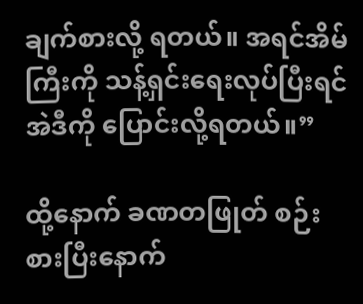ချက်စားလို့ ရတယ်။ အရင်အိမ်ကြီးကို သန့်ရှင်းရေးလုပ်ပြီးရင် အဲဒီကို ပြောင်းလို့ရတယ်။”

ထို့နောက် ခဏတဖြုတ် စဉ်းစားပြီးနောက်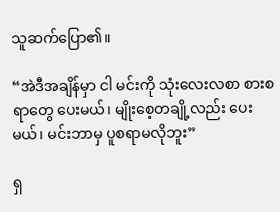သူဆက်ပြော၏။

“အဲဒီအချိန်မှာ ငါ မင်းကို သုံးလေးလစာ စားစရာတွေ ပေးမယ်၊ မျိုးစေ့တချို့လည်း ပေးမယ်၊ မင်းဘာမှ ပူစရာမလိုဘူး”

ရှ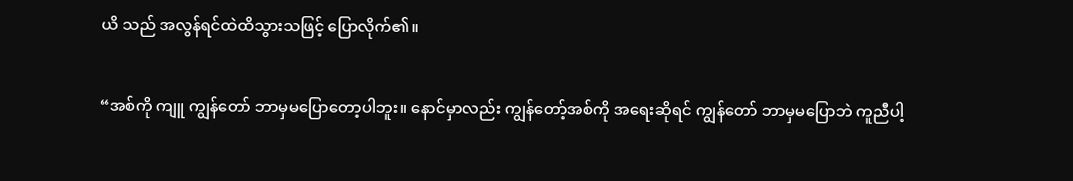ယိ သည် အလွန်ရင်ထဲထိသွားသဖြင့် ပြောလိုက်၏။

“အစ်ကို ကျူ ကျွန်တော် ဘာမှမပြောတော့ပါဘူး။ နောင်မှာလည်း ကျွန်တော့်အစ်ကို အရေးဆိုရင် ကျွန်တော် ဘာမှမပြောဘဲ ကူညီပါ့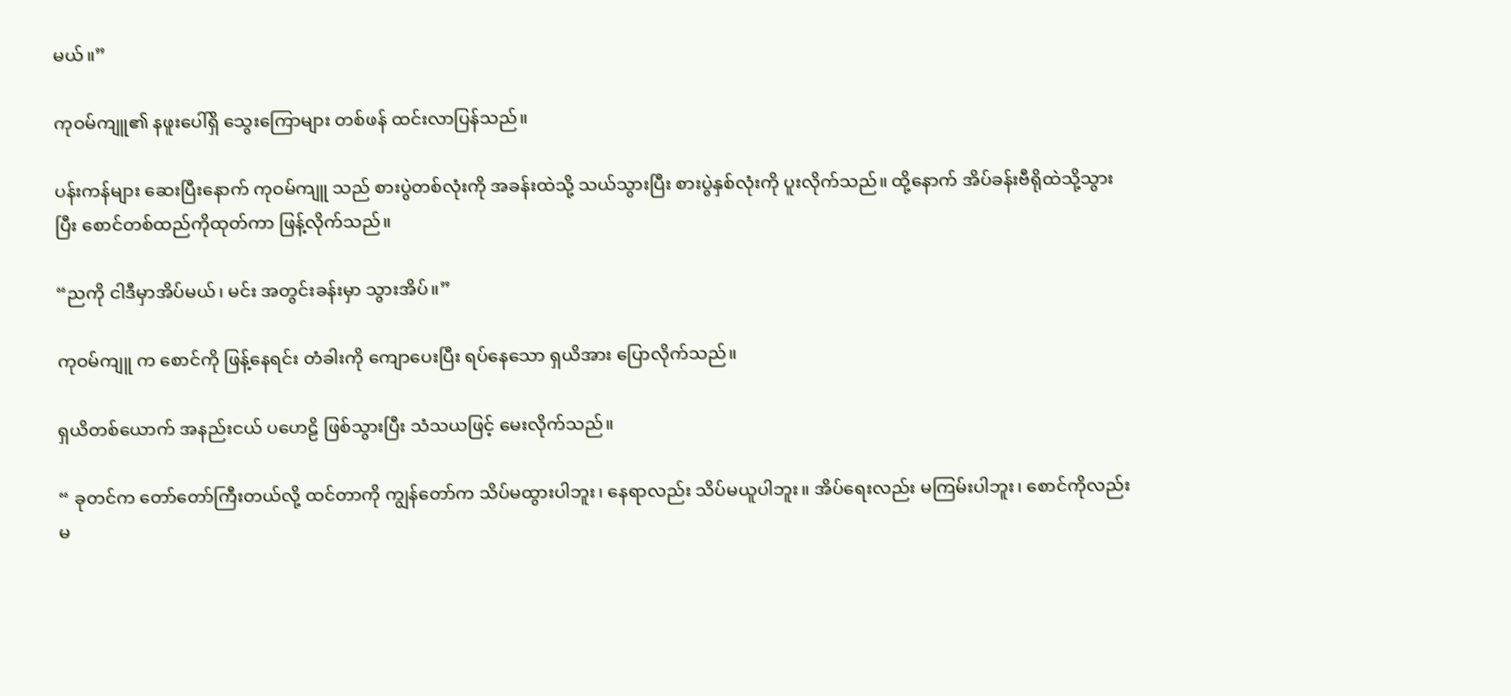မယ်။”

ကုဝမ်ကျူ၏ နဖူးပေါ်ရှိ သွေးကြောများ တစ်ဖန် ထင်းလာပြန်သည်။

ပန်းကန်များ ဆေးပြီးနောက် ကုဝမ်ကျူ သည် စားပွဲတစ်လုံးကို အခန်းထဲသို့ သယ်သွားပြီး စားပွဲနှစ်လုံးကို ပူးလိုက်သည်။ ထို့နောက် အိပ်ခန်းဗီရိုထဲသို့သွားပြီး စောင်တစ်ထည်ကိုထုတ်ကာ ဖြန့်လိုက်သည်။

“ညကို ငါဒီမှာအိပ်မယ်၊ မင်း အတွင်းခန်းမှာ သွားအိပ်။”

ကုဝမ်ကျူ က စောင်ကို ဖြန့်နေရင်း တံခါးကို ကျောပေးပြီး ရပ်နေသော ရှယိအား ပြောလိုက်သည်။

ရှယိတစ်ယောက် အနည်းငယ် ပဟေဠိ ဖြစ်သွားပြီး သံသယဖြင့် မေးလိုက်သည်။

“ ခုတင်က တော်တော်ကြီးတယ်လို့ ထင်တာကို ကျွန်တော်က သိပ်မထွားပါဘူး၊ နေရာလည်း သိပ်မယူပါဘူး။ အိပ်ရေးလည်း မကြမ်းပါဘူး၊ စောင်ကိုလည်း မ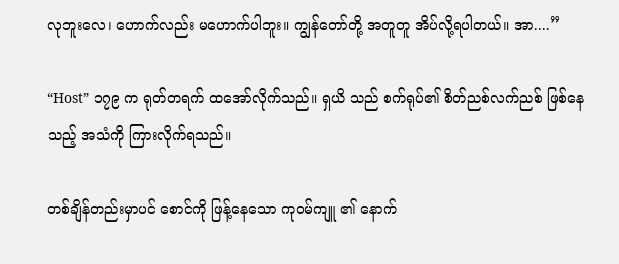လုဘူးလေ၊ ဟောက်လည်း မဟောက်ပါဘူး။ ကျွန်တော်တို့ အတူတူ အိပ်လို့ရပါတယ်။ အာ....”

“Host” ၁၇၉ က ရုတ်တရက် ထအော်လိုက်သည်။ ရှယိ သည် စက်ရုပ်၏ စိတ်ညစ်လက်ညစ် ဖြစ်နေသည့် အသံကို ကြားလိုက်ရသည်။

တစ်ချိန်တည်းမှာပင် စောင်ကို ဖြန့်နေသော ကုဝမ်ကျူ ၏ နောက်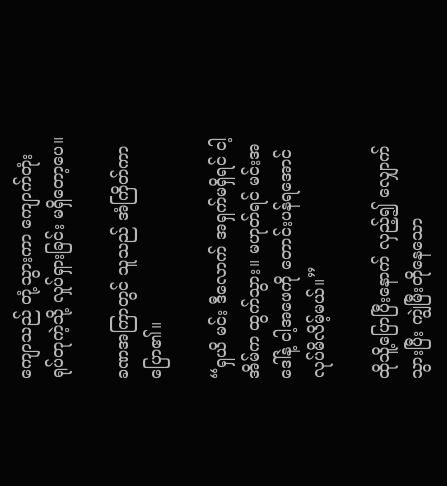ကျောသည် တုံ့သွားကာ ကျောက်တုံးရုပ်တုကဲ့သို့ လှုပ်ရှားခြင်း မရှိတော့ပေ။

ခဏအကြာတွင် သူသည် အံကြိတ်ကာ ပြော၏။

“ရှယိ မင်း ဒီလောက် အရှက်မရှိရင် ငါ့အိမ်က ထွက်သွား။ မဟုတ်ရင် မင်းအဒေါ်နဲ့ ငါ့အဖေကို တောင်းပန်ရအောင် လုပ်မိလိမ့်မယ်။”

ထိုသိူ့ပြောပြီးနောက် လှည့်၍ လျှောက်သွားပြီး ကျွဲမြီးတိုနေသော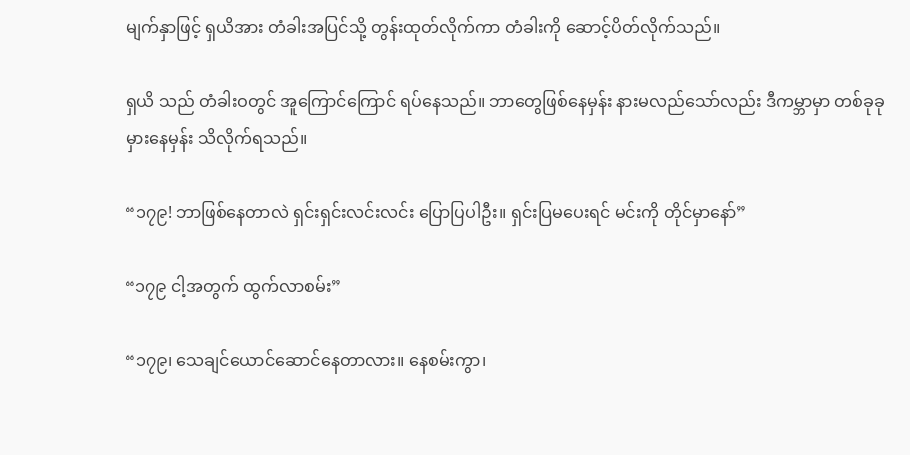မျက်နှာဖြင့် ရှယိအား တံခါးအပြင်သို့ တွန်းထုတ်လိုက်ကာ တံခါးကို ဆောင့်ပိတ်လိုက်သည်။

ရှယိ သည် တံခါးဝတွင် အူကြောင်ကြောင် ရပ်နေသည်။ ဘာတွေဖြစ်နေမှန်း နားမလည်သော်လည်း ဒီကမ္ဘာမှာ တစ်ခုခုမှားနေမှန်း သိလိုက်ရသည်။

“၁၇၉! ဘာဖြစ်နေတာလဲ ရှင်းရှင်းလင်းလင်း ပြောပြပါဦး။ ရှင်းပြမပေးရင် မင်းကို တိုင်မှာနော်”

“၁၇၉ ငါ့အတွက် ထွက်လာစမ်း”

“၁၇၉၊ သေချင်ယောင်ဆောင်နေတာလား။ နေစမ်းကွာ၊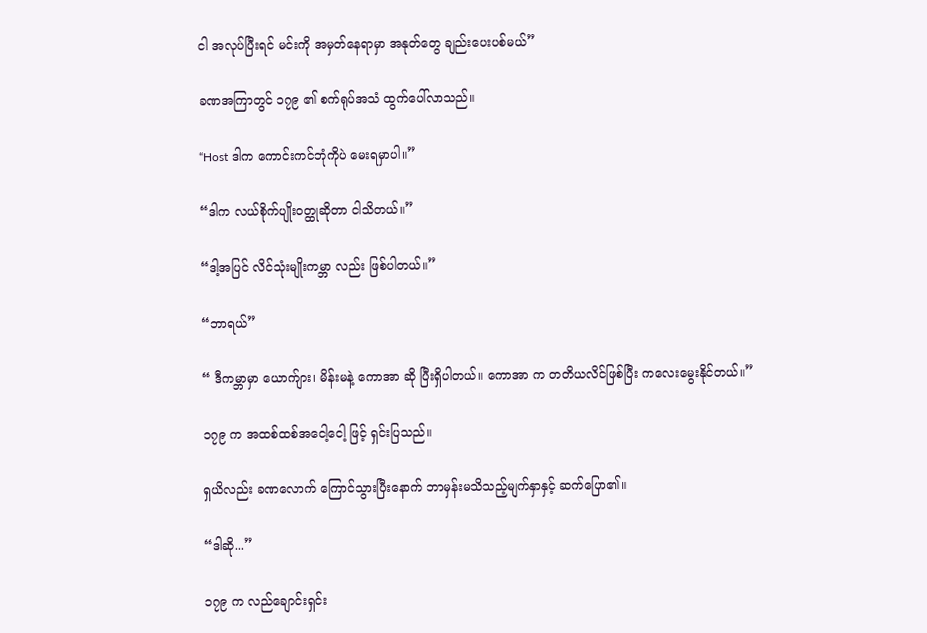ငါ အလုပ်ပြီးရင် မင်းကို အမှတ်နေရာမှာ အနုတ်တွေ ချည်းပေးပစ်မယ်”

ခဏအကြာတွင် ၁၇၉ ၏ စက်ရုပ်အသံ ထွက်ပေါ်လာသည်။

“Host ဒါက ကောင်းကင်ဘုံကိုပဲ မေးရမှာပါ။”

“ဒါက လယ်စိုက်ပျိုးဝတ္ထုဆိုတာ ငါသိတယ်။”

“ဒါ့အပြင် လိင်သုံးမျိုးကမ္ဘာ လည်း ဖြစ်ပါတယ်။”

“ဘာရယ်”

“ ဒီကမ္ဘာမှာ ယောက်ျား၊ မိန်းမနဲ့ ကောအာ ဆို ပြီးရှိပါတယ်။ ကောအာ က တတိယလိင်ဖြစ်ပြီး ကလေးမွေးနိုင်တယ်။”

၁၇၉ က အထစ်ထစ်အငေါ့ငေါ့ ဖြင့် ရှင်းပြသည်။

ရှယိလည်း ခဏလောက် ကြောင်သွားပြီးနောက် ဘာမှန်းမသိသည့်မျက်နှာနှင့် ဆက်ပြော၏။

“ဒါဆို...”

၁၇၉ က လည်ချောင်းရှင်း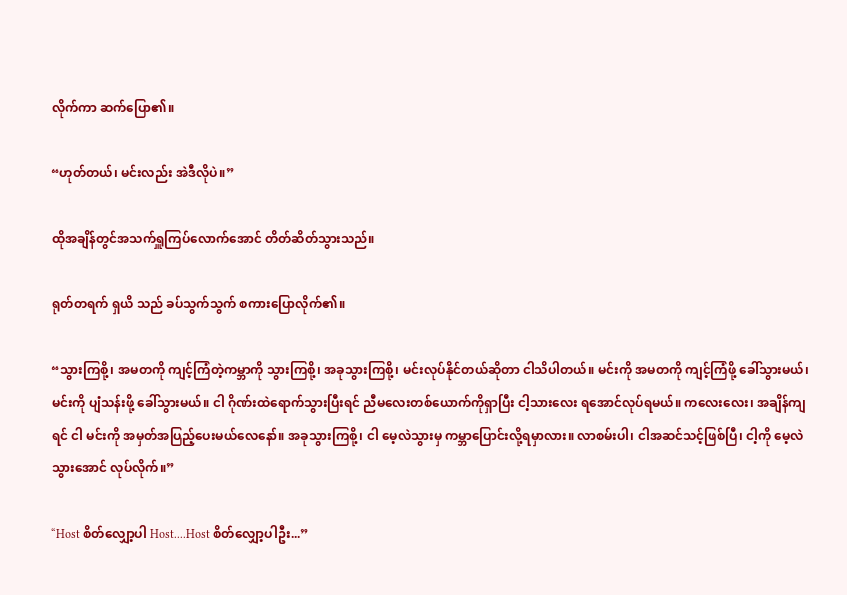လိုက်ကာ ဆက်ပြော၏။

“ဟုတ်တယ်၊ မင်းလည်း အဲဒီလိုပဲ။”

ထိုအချိန်တွင်အသက်ရှူကြပ်လောက်အောင် တိတ်ဆိတ်သွားသည်။

ရုတ်တရက် ရှယိ သည် ခပ်သွက်သွက် စကားပြောလိုက်၏။

“သွားကြစို့၊ အမတကို ကျင့်ကြံတဲ့ကမ္ဘာကို သွားကြစို့၊ အခုသွားကြစို့၊ မင်းလုပ်နိုင်တယ်ဆိုတာ ငါသိပါတယ်။ မင်းကို အမတကို ကျင့်ကြံဖို့ ခေါ်သွားမယ်၊ မင်းကို ပျံသန်းဖို့ ခေါ်သွားမယ်။ ငါ ဂိုဏ်းထဲရောက်သွားပြီးရင် ညီမလေးတစ်ယောက်ကိုရှာပြီး ငါ့သားလေး ရအောင်လုပ်ရမယ်။ ကလေးလေး၊ အချိန်ကျရင် ငါ မင်းကို အမှတ်အပြည့်ပေးမယ်လေနော်။ အခုသွားကြစို့၊ ငါ မေ့လဲသွားမှ ကမ္ဘာပြောင်းလို့ရမှာလား။ လာစမ်းပါ၊ ငါအဆင်သင့်ဖြစ်ပြီ၊ ငါ့ကို မေ့လဲသွားအောင် လုပ်လိုက်။”

“Host စိတ်လျှော့ပါ Host....Host စိတ်လျှော့ပါဦး...”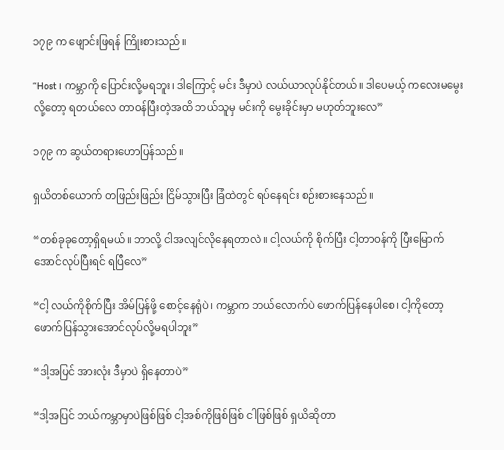၁၇၉ က ဖျောင်းဖြရန် ကြိုးစားသည်။

“Host ၊ ကမ္ဘာကို ပြောင်းလို့မရဘူး၊ ဒါကြောင့် မင်း ဒီမှာပဲ လယ်ယာလုပ်နိုင်တယ်။ ဒါပေမယ့် ကလေးမမွေးလို့တော့ ရတယ်လေ တာဝန်ပြီးတဲ့အထိ ဘယ်သူမှ မင်းကို မွေးခိုင်းမှာ မဟုတ်ဘူးလေ”

၁၇၉ က ဆွယ်တရားဟောပြန်သည်။

ရှယိတစ်ယောက် တဖြည်းဖြည်း ငြိမ်သွားပြီး ခြံထဲတွင် ရပ်နေရင်း စဉ်းစားနေသည်။

“တစ်ခုခုတော့ရှိရမယ်။ ဘာလို့ ငါအလျင်လိုနေရတာလဲ။ ငါ့လယ်ကို စိုက်ပြီး ငါ့တာဝန်ကို ပြီးမြောက်အောင်လုပ်ပြီးရင် ရပြီလေ”

“ငါ့ လယ်ကိုစိုက်ပြီး အိမ်ပြန်ဖို့ စောင့်နေရုံပဲ၊ ကမ္ဘာက ဘယ်လောက်ပဲ ဖောက်ပြန်နေပါစေ၊ ငါ့ကိုတော့ ဖောက်ပြန်သွားအောင်လုပ်လို့မရပါဘူး”

“ဒါ့အပြင် အားလုံး ဒီမှာပဲ ရှိနေတာပဲ”

“ဒါ့အပြင် ဘယ်ကမ္ဘာမှာပဲဖြစ်ဖြစ် ငါ့အစ်ကိုဖြစ်ဖြစ် ငါဖြစ်ဖြစ် ရှယိဆိုတာ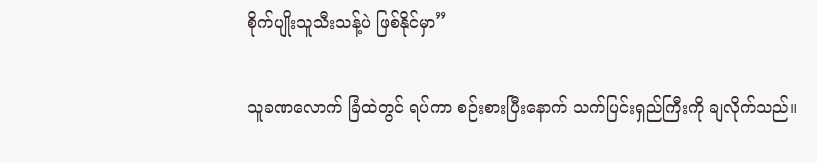စိုက်ပျိုးသူသီးသန့်ပဲ ဖြစ်နိုင်မှာ”

သူခဏလောက် ခြံထဲတွင် ရပ်ကာ စဉ်းစားပြီးနောက် သက်ပြင်းရှည်ကြီးကို ချလိုက်သည်။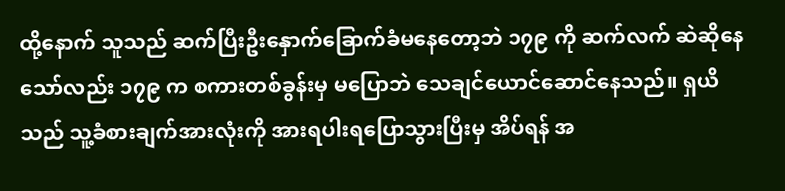ထို့နောက် သူသည် ဆက်ပြီးဦးနှောက်ခြောက်ခံမနေတော့ဘဲ ၁၇၉ ကို ဆက်လက် ဆဲဆိုနေသော်လည်း ၁၇၉ က စကားတစ်ခွန်းမှ မပြောဘဲ သေချင်ယောင်ဆောင်နေသည်။ ရှယိ သည် သူ့ခံစားချက်အားလုံးကို အားရပါးရပြောသွားပြီးမှ အိပ်ရန် အ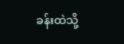ခန်းထဲသို့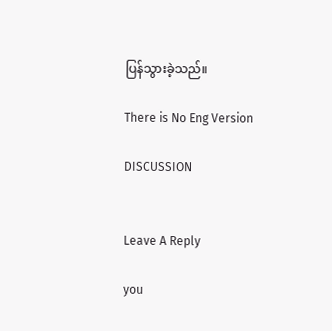ပြန်သွားခဲ့သည်။

There is No Eng Version

DISCUSSION


Leave A Reply

you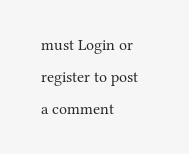must Login or register to post a comment